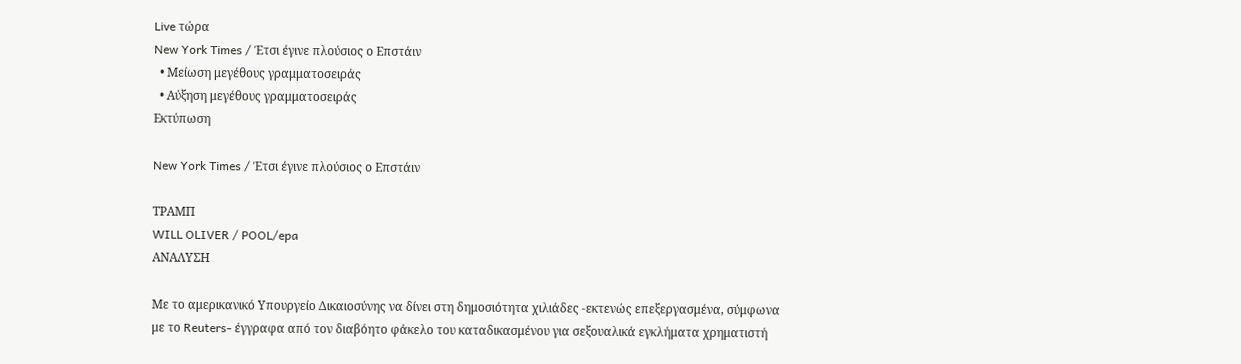Live τώρα
New York Times / Έτσι έγινε πλούσιος ο Επστάιν
  • Μείωση μεγέθους γραμματοσειράς
  • Αύξηση μεγέθους γραμματοσειράς
Εκτύπωση

New York Times / Έτσι έγινε πλούσιος ο Επστάιν

ΤΡΑΜΠ
WILL OLIVER / POOL/epa
ΑΝΑΛΥΣΗ

Με το αμερικανικό Υπουργείο Δικαιοσύνης να δίνει στη δημοσιότητα χιλιάδες -εκτενώς επεξεργασμένα, σύμφωνα με το Reuters- έγγραφα από τον διαβόητο φάκελο του καταδικασμένου για σεξουαλικά εγκλήματα χρηματιστή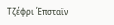Τζέφρι Έπσταϊν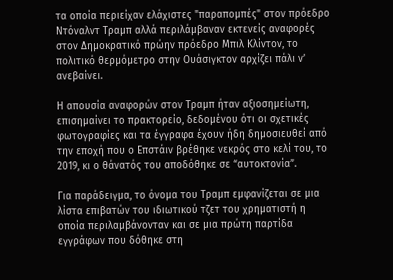τα οποία περιείχαν ελάχιστες "παραπομπές" στον πρόεδρο Ντόναλντ Τραμπ αλλά περιλάμβαναν εκτενείς αναφορές στον Δημοκρατικό πρώην πρόεδρο Μπιλ Κλίντον, το πολιτικό θερμόμετρο στην Ουάσιγκτον αρχίζει πάλι ν’ ανεβαίνει.

Η απουσία αναφορών στον Τραμπ ήταν αξιοσημείωτη, επισημαίνει το πρακτορείο, δεδομένου ότι οι σχετικές φωτογραφίες και τα έγγραφα έχουν ήδη δημοσιευθεί από την εποχή που ο Επστάιν βρέθηκε νεκρός στο κελί του, το 2019, κι ο θάνατός του αποδόθηκε σε “αυτοκτονία”.

Για παράδειγμα, το όνομα του Τραμπ εμφανίζεται σε μια λίστα επιβατών του ιδιωτικού τζετ του χρηματιστή η οποία περιλαμβάνονταν και σε μια πρώτη παρτίδα εγγράφων που δόθηκε στη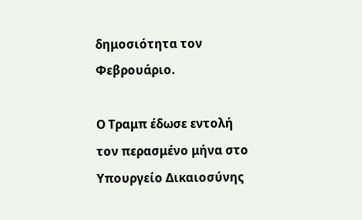δημοσιότητα τον Φεβρουάριο.

Ο Τραμπ έδωσε εντολή τον περασμένο μήνα στο Υπουργείο Δικαιοσύνης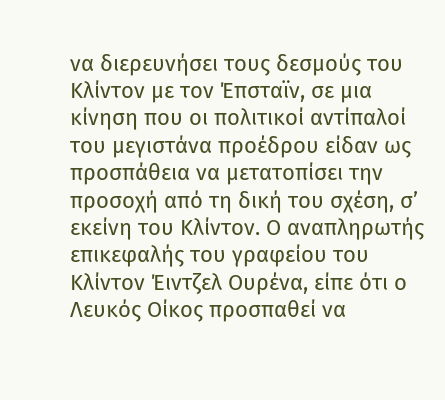να διερευνήσει τους δεσμούς του Κλίντον με τον Έπσταϊν, σε μια κίνηση που οι πολιτικοί αντίπαλοί του μεγιστάνα προέδρου είδαν ως προσπάθεια να μετατοπίσει την προσοχή από τη δική του σχέση, σ’ εκείνη του Κλίντον. Ο αναπληρωτής επικεφαλής του γραφείου του Κλίντον Έιντζελ Ουρένα, είπε ότι ο Λευκός Οίκος προσπαθεί να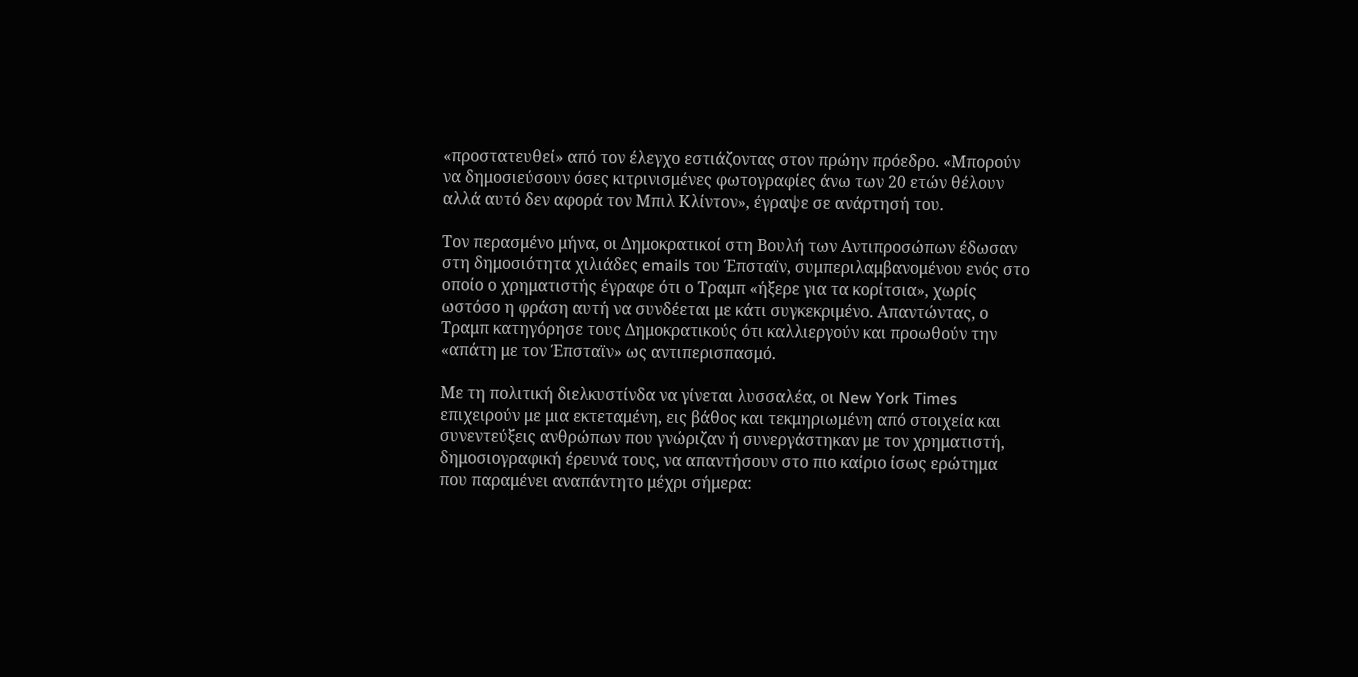«προστατευθεί» από τον έλεγχο εστιάζοντας στον πρώην πρόεδρο. «Μπορούν να δημοσιεύσουν όσες κιτρινισμένες φωτογραφίες άνω των 20 ετών θέλουν αλλά αυτό δεν αφορά τον Μπιλ Κλίντον», έγραψε σε ανάρτησή του.

Τον περασμένο μήνα, οι Δημοκρατικοί στη Βουλή των Αντιπροσώπων έδωσαν στη δημοσιότητα χιλιάδες emails του Έπσταϊν, συμπεριλαμβανομένου ενός στο οποίο ο χρηματιστής έγραφε ότι ο Τραμπ «ήξερε για τα κορίτσια», χωρίς ωστόσο η φράση αυτή να συνδέεται με κάτι συγκεκριμένο. Απαντώντας, ο Τραμπ κατηγόρησε τους Δημοκρατικούς ότι καλλιεργούν και προωθούν την «απάτη με τον Έπσταϊν» ως αντιπερισπασμό.

Με τη πολιτική διελκυστίνδα να γίνεται λυσσαλέα, οι New York Times επιχειρούν με μια εκτεταμένη, εις βάθος και τεκμηριωμένη από στοιχεία και συνεντεύξεις ανθρώπων που γνώριζαν ή συνεργάστηκαν με τον χρηματιστή, δημοσιογραφική έρευνά τους, να απαντήσουν στο πιο καίριο ίσως ερώτημα που παραμένει αναπάντητο μέχρι σήμερα: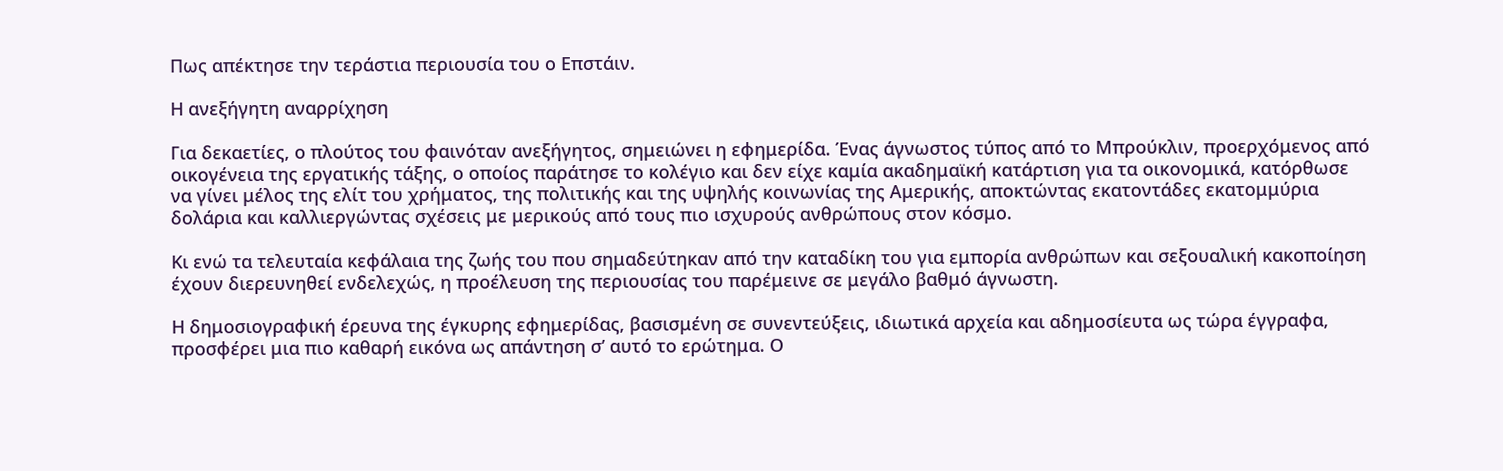Πως απέκτησε την τεράστια περιουσία του ο Επστάιν.

Η ανεξήγητη αναρρίχηση

Για δεκαετίες, ο πλούτος του φαινόταν ανεξήγητος, σημειώνει η εφημερίδα. Ένας άγνωστος τύπος από το Μπρούκλιν, προερχόμενος από οικογένεια της εργατικής τάξης, ο οποίος παράτησε το κολέγιο και δεν είχε καμία ακαδημαϊκή κατάρτιση για τα οικονομικά, κατόρθωσε να γίνει μέλος της ελίτ του χρήματος, της πολιτικής και της υψηλής κοινωνίας της Αμερικής, αποκτώντας εκατοντάδες εκατομμύρια δολάρια και καλλιεργώντας σχέσεις με μερικούς από τους πιο ισχυρούς ανθρώπους στον κόσμο.

Κι ενώ τα τελευταία κεφάλαια της ζωής του που σημαδεύτηκαν από την καταδίκη του για εμπορία ανθρώπων και σεξουαλική κακοποίηση έχουν διερευνηθεί ενδελεχώς, η προέλευση της περιουσίας του παρέμεινε σε μεγάλο βαθμό άγνωστη.

Η δημοσιογραφική έρευνα της έγκυρης εφημερίδας, βασισμένη σε συνεντεύξεις, ιδιωτικά αρχεία και αδημοσίευτα ως τώρα έγγραφα, προσφέρει μια πιο καθαρή εικόνα ως απάντηση σ’ αυτό το ερώτημα. Ο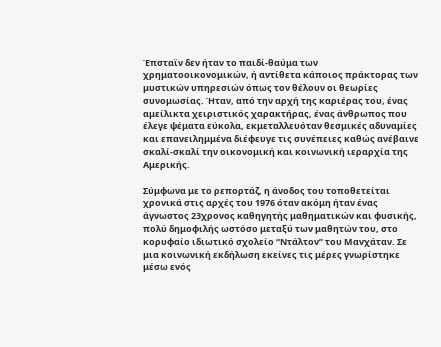Έπσταϊν δεν ήταν το παιδί-θαύμα των χρηματοοικονομικών, ή αντίθετα κάποιος πράκτορας των μυστικών υπηρεσιών όπως τον θέλουν οι θεωρίες συνομωσίας. Ήταν, από την αρχή της καριέρας του, ένας αμείλικτα χειριστικός χαρακτήρας, ένας άνθρωπος που έλεγε ψέματα εύκολα, εκμεταλλευόταν θεσμικές αδυναμίες και επανειλημμένα διέφευγε τις συνέπειες καθώς ανέβαινε σκαλί-σκαλί την οικονομική και κοινωνική ιεραρχία της Αμερικής.

Σύμφωνα με το ρεπορτάζ, η άνοδος του τοποθετείται χρονικά στις αρχές του 1976 όταν ακόμη ήταν ένας άγνωστος 23χρονος καθηγητής μαθηματικών και φυσικής, πολύ δημοφιλής ωστόσο μεταξύ των μαθητών του, στο κορυφαίο ιδιωτικό σχολείο “Ντάλτον” του Μανχάταν. Σε μια κοινωνική εκδήλωση εκείνες τις μέρες γνωρίστηκε μέσω ενός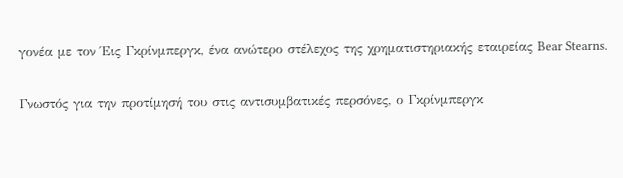γονέα με τον Έις Γκρίνμπεργκ, ένα ανώτερο στέλεχος της χρηματιστηριακής εταιρείας Bear Stearns.

Γνωστός για την προτίμησή του στις αντισυμβατικές περσόνες, ο Γκρίνμπεργκ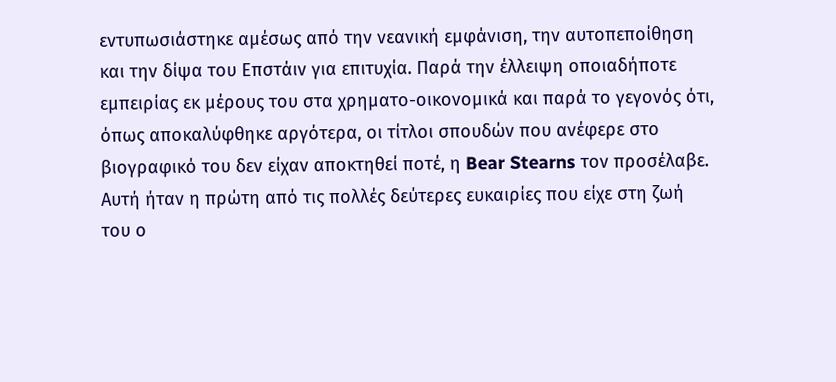εντυπωσιάστηκε αμέσως από την νεανική εμφάνιση, την αυτοπεποίθηση και την δίψα του Επστάιν για επιτυχία. Παρά την έλλειψη οποιαδήποτε εμπειρίας εκ μέρους του στα χρηματο-οικονομικά και παρά το γεγονός ότι, όπως αποκαλύφθηκε αργότερα, οι τίτλοι σπουδών που ανέφερε στο βιογραφικό του δεν είχαν αποκτηθεί ποτέ, η Bear Stearns τον προσέλαβε. Αυτή ήταν η πρώτη από τις πολλές δεύτερες ευκαιρίες που είχε στη ζωή του ο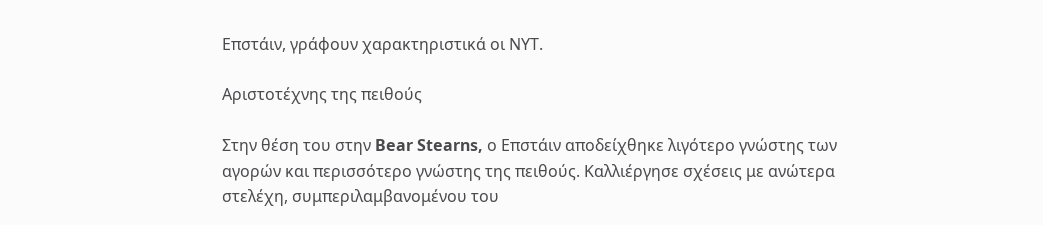Επστάιν, γράφουν χαρακτηριστικά οι ΝΥΤ.

Αριστοτέχνης της πειθούς

Στην θέση του στην Bear Stearns, ο Επστάιν αποδείχθηκε λιγότερο γνώστης των αγορών και περισσότερο γνώστης της πειθούς. Καλλιέργησε σχέσεις με ανώτερα στελέχη, συμπεριλαμβανομένου του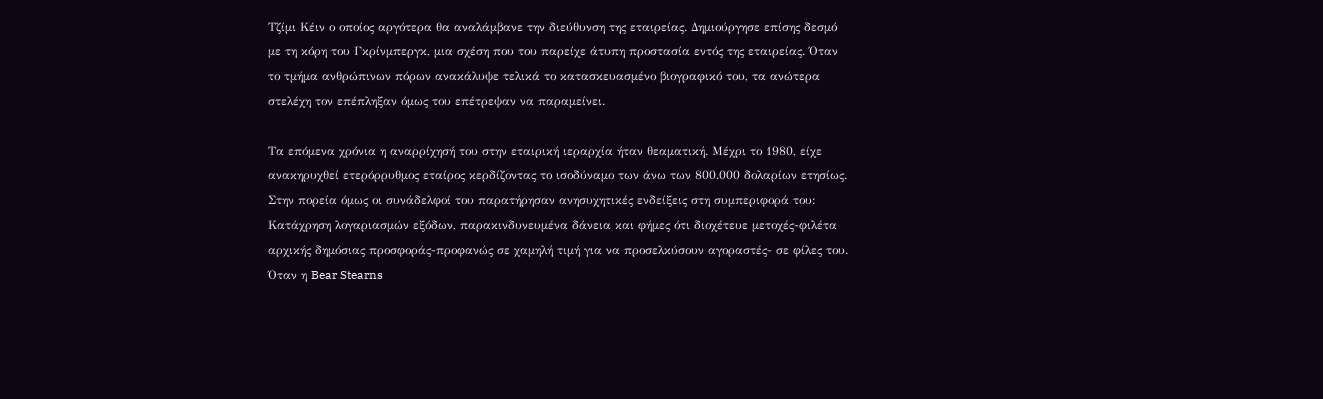Τζίμι Κέιν ο οποίος αργότερα θα αναλάμβανε την διεύθυνση της εταιρείας. Δημιούργησε επίσης δεσμό με τη κόρη του Γκρίνμπεργκ, μια σχέση που του παρείχε άτυπη προστασία εντός της εταιρείας. Όταν το τμήμα ανθρώπινων πόρων ανακάλυψε τελικά το κατασκευασμένο βιογραφικό του, τα ανώτερα στελέχη τον επέπληξαν όμως του επέτρεψαν να παραμείνει.

Τα επόμενα χρόνια η αναρρίχησή του στην εταιρική ιεραρχία ήταν θεαματική. Μέχρι το 1980, είχε ανακηρυχθεί ετερόρρυθμος εταίρος κερδίζοντας το ισοδύναμο των άνω των 800.000 δολαρίων ετησίως. Στην πορεία όμως οι συνάδελφοί του παρατήρησαν ανησυχητικές ενδείξεις στη συμπεριφορά του: Κατάχρηση λογαριασμών εξόδων, παρακινδυνευμένα δάνεια και φήμες ότι διοχέτευε μετοχές-φιλέτα αρχικής δημόσιας προσφοράς-προφανώς σε χαμηλή τιμή για να προσελκύσουν αγοραστές- σε φίλες του. Όταν η Bear Stearns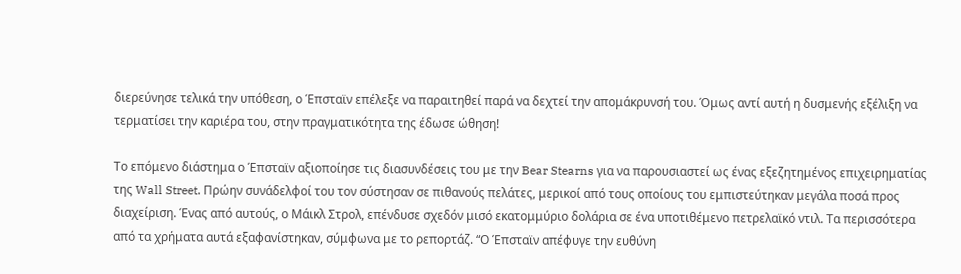διερεύνησε τελικά την υπόθεση, ο Έπσταϊν επέλεξε να παραιτηθεί παρά να δεχτεί την απομάκρυνσή του. Όμως αντί αυτή η δυσμενής εξέλιξη να τερματίσει την καριέρα του, στην πραγματικότητα της έδωσε ώθηση!

Το επόμενο διάστημα ο Έπσταϊν αξιοποίησε τις διασυνδέσεις του με την Bear Stearns για να παρουσιαστεί ως ένας εξεζητημένος επιχειρηματίας της Wall Street. Πρώην συνάδελφοί του τον σύστησαν σε πιθανούς πελάτες, μερικοί από τους οποίους του εμπιστεύτηκαν μεγάλα ποσά προς διαχείριση. Ένας από αυτούς, ο Μάικλ Στρολ, επένδυσε σχεδόν μισό εκατομμύριο δολάρια σε ένα υποτιθέμενο πετρελαϊκό ντιλ. Τα περισσότερα από τα χρήματα αυτά εξαφανίστηκαν, σύμφωνα με το ρεπορτάζ. “Ο Έπσταϊν απέφυγε την ευθύνη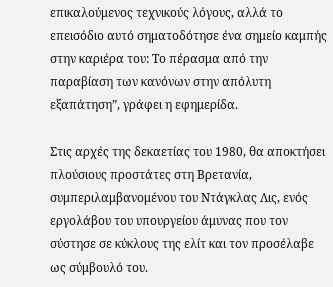επικαλούμενος τεχνικούς λόγους, αλλά το επεισόδιο αυτό σηματοδότησε ένα σημείο καμπής στην καριέρα του: Το πέρασμα από την παραβίαση των κανόνων στην απόλυτη εξαπάτηση”, γράφει η εφημερίδα.

Στις αρχές της δεκαετίας του 1980, θα αποκτήσει πλούσιους προστάτες στη Βρετανία, συμπεριλαμβανομένου του Ντάγκλας Λις, ενός εργολάβου του υπουργείου άμυνας που τον σύστησε σε κύκλους της ελίτ και τον προσέλαβε ως σύμβουλό του.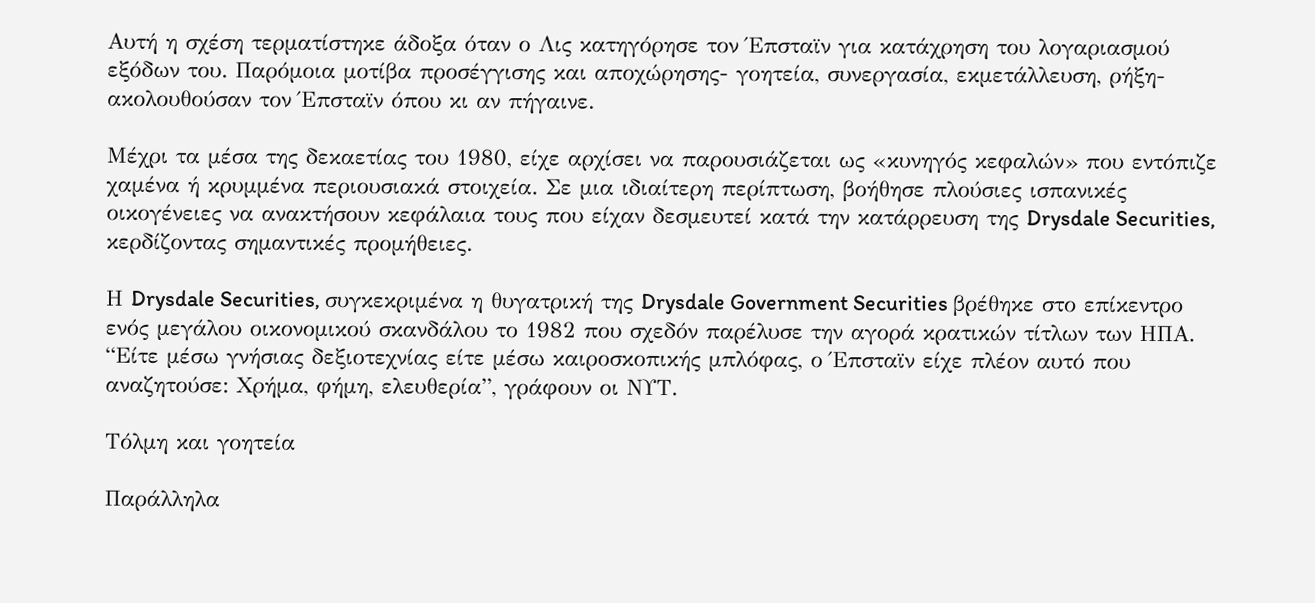Αυτή η σχέση τερματίστηκε άδοξα όταν ο Λις κατηγόρησε τον Έπσταϊν για κατάχρηση του λογαριασμού εξόδων του. Παρόμοια μοτίβα προσέγγισης και αποχώρησης- γοητεία, συνεργασία, εκμετάλλευση, ρήξη- ακολουθούσαν τον Έπσταϊν όπου κι αν πήγαινε.

Μέχρι τα μέσα της δεκαετίας του 1980, είχε αρχίσει να παρουσιάζεται ως «κυνηγός κεφαλών» που εντόπιζε χαμένα ή κρυμμένα περιουσιακά στοιχεία. Σε μια ιδιαίτερη περίπτωση, βοήθησε πλούσιες ισπανικές οικογένειες να ανακτήσουν κεφάλαια τους που είχαν δεσμευτεί κατά την κατάρρευση της Drysdale Securities, κερδίζοντας σημαντικές προμήθειες.

Η Drysdale Securities, συγκεκριμένα η θυγατρική της Drysdale Government Securities βρέθηκε στο επίκεντρο ενός μεγάλου οικονομικού σκανδάλου το 1982 που σχεδόν παρέλυσε την αγορά κρατικών τίτλων των ΗΠΑ. “Είτε μέσω γνήσιας δεξιοτεχνίας είτε μέσω καιροσκοπικής μπλόφας, ο Έπσταϊν είχε πλέον αυτό που αναζητούσε: Χρήμα, φήμη, ελευθερία”, γράφουν οι ΝΥΤ.

Τόλμη και γοητεία

Παράλληλα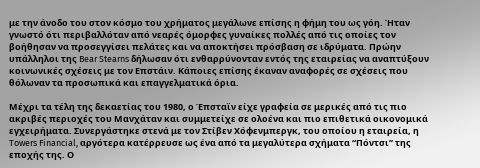με την άνοδο του στον κόσμο του χρήματος μεγάλωνε επίσης η φήμη του ως γόη. Ήταν γνωστό ότι περιβαλλόταν από νεαρές όμορφες γυναίκες πολλές από τις οποίες τον βοήθησαν να προσεγγίσει πελάτες και να αποκτήσει πρόσβαση σε ιδρύματα. Πρώην υπάλληλοι της Bear Stearns δήλωσαν ότι ενθαρρύνονταν εντός της εταιρείας να αναπτύξουν κοινωνικές σχέσεις με τον Επστάιν. Κάποιες επίσης έκαναν αναφορές σε σχέσεις που θόλωναν τα προσωπικά και επαγγελματικά όρια.

Μέχρι τα τέλη της δεκαετίας του 1980, ο Έπσταϊν είχε γραφεία σε μερικές από τις πιο ακριβές περιοχές του Μανχάταν και συμμετείχε σε ολοένα και πιο επιθετικά οικονομικά εγχειρήματα. Συνεργάστηκε στενά με τον Στίβεν Χόφενμπεργκ, του οποίου η εταιρεία, η Towers Financial, αργότερα κατέρρευσε ως ένα από τα μεγαλύτερα σχήματα “Πόντσι” της εποχής της. Ο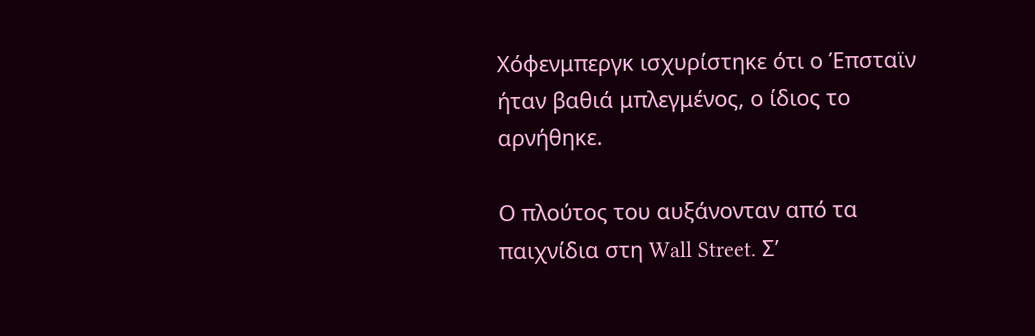Χόφενμπεργκ ισχυρίστηκε ότι ο Έπσταϊν ήταν βαθιά μπλεγμένος, ο ίδιος το αρνήθηκε.

Ο πλούτος του αυξάνονταν από τα παιχνίδια στη Wall Street. Σ’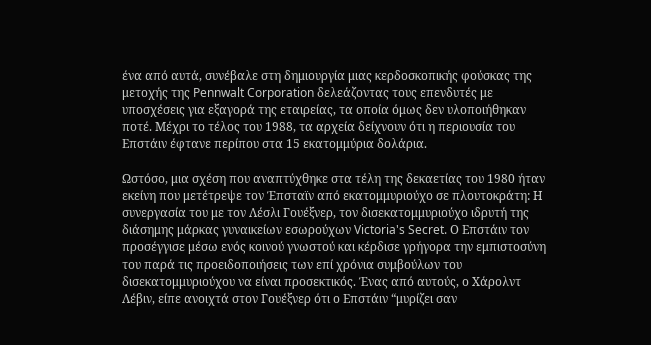ένα από αυτά, συνέβαλε στη δημιουργία μιας κερδοσκοπικής φούσκας της μετοχής της Pennwalt Corporation δελεάζοντας τους επενδυτές με υποσχέσεις για εξαγορά της εταιρείας, τα οποία όμως δεν υλοποιήθηκαν ποτέ. Μέχρι το τέλος του 1988, τα αρχεία δείχνουν ότι η περιουσία του Επστάιν έφτανε περίπου στα 15 εκατομμύρια δολάρια.

Ωστόσο, μια σχέση που αναπτύχθηκε στα τέλη της δεκαετίας του 1980 ήταν εκείνη που μετέτρεψε τον Έπσταϊν από εκατομμυριούχο σε πλουτοκράτη: Η συνεργασία του με τον Λέσλι Γουέξνερ, τον δισεκατομμυριούχο ιδρυτή της διάσημης μάρκας γυναικείων εσωρούχων Victoria's Secret. Ο Επστάιν τον προσέγγισε μέσω ενός κοινού γνωστού και κέρδισε γρήγορα την εμπιστοσύνη του παρά τις προειδοποιήσεις των επί χρόνια συμβούλων του δισεκατομμυριούχου να είναι προσεκτικός. Ένας από αυτούς, ο Χάρολντ Λέβιν, είπε ανοιχτά στον Γουέξνερ ότι ο Επστάιν “μυρίζει σαν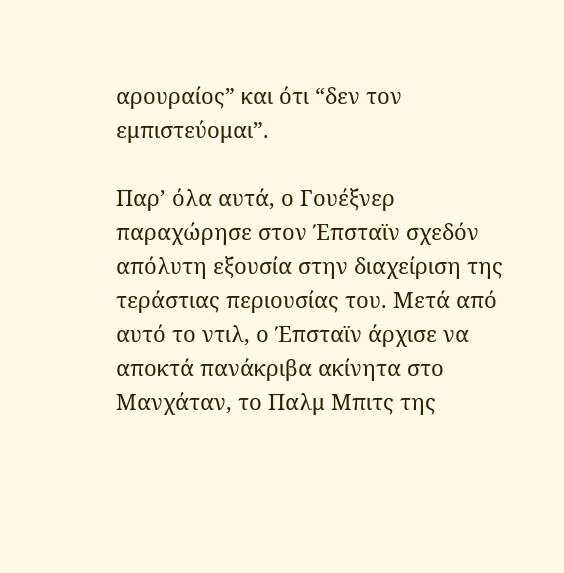αρουραίος” και ότι “δεν τον εμπιστεύομαι”.

Παρ’ όλα αυτά, ο Γουέξνερ παραχώρησε στον Έπσταϊν σχεδόν απόλυτη εξουσία στην διαχείριση της τεράστιας περιουσίας του. Μετά από αυτό το ντιλ, ο Έπσταϊν άρχισε να αποκτά πανάκριβα ακίνητα στο Μανχάταν, το Παλμ Μπιτς της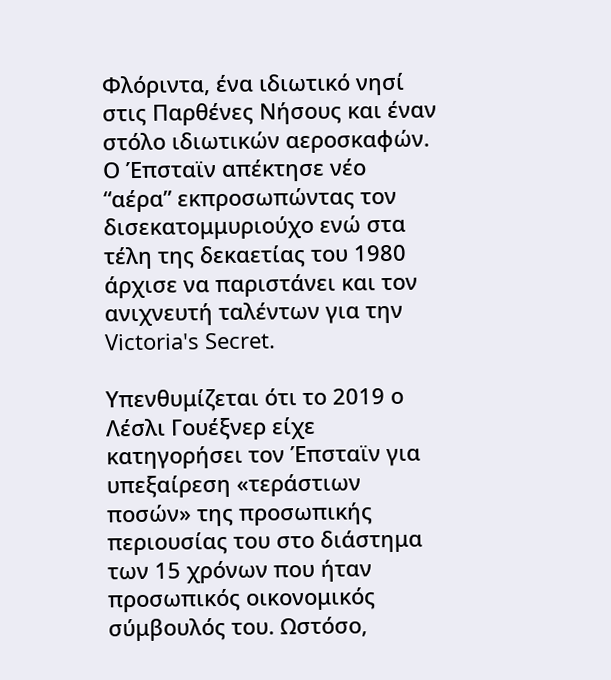Φλόριντα, ένα ιδιωτικό νησί στις Παρθένες Νήσους και έναν στόλο ιδιωτικών αεροσκαφών. Ο Έπσταϊν απέκτησε νέο “αέρα” εκπροσωπώντας τον δισεκατομμυριούχο ενώ στα τέλη της δεκαετίας του 1980 άρχισε να παριστάνει και τον ανιχνευτή ταλέντων για την Victoria's Secret.

Υπενθυμίζεται ότι το 2019 ο Λέσλι Γουέξνερ είχε κατηγορήσει τον Έπσταϊν για υπεξαίρεση «τεράστιων ποσών» της προσωπικής περιουσίας του στο διάστημα των 15 χρόνων που ήταν προσωπικός οικονομικός σύμβουλός του. Ωστόσο,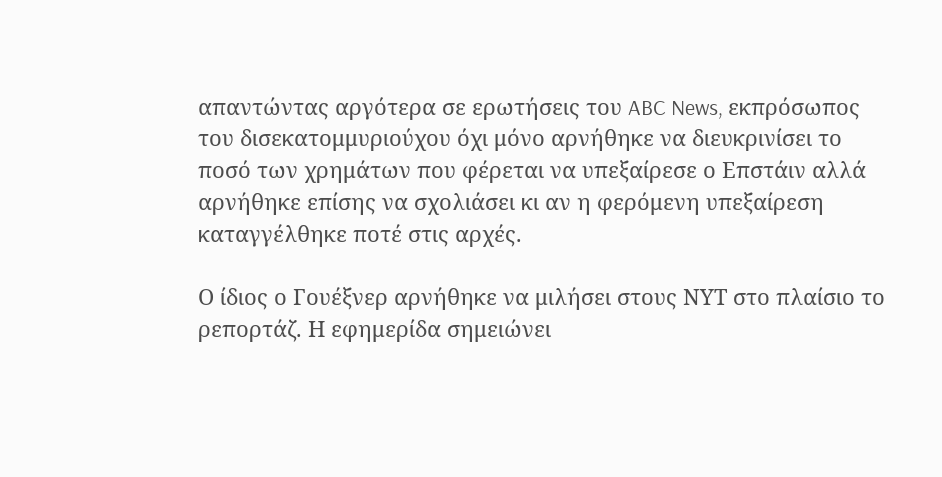απαντώντας αργότερα σε ερωτήσεις του ABC News, εκπρόσωπος του δισεκατομμυριούχου όχι μόνο αρνήθηκε να διευκρινίσει το ποσό των χρημάτων που φέρεται να υπεξαίρεσε ο Επστάιν αλλά αρνήθηκε επίσης να σχολιάσει κι αν η φερόμενη υπεξαίρεση καταγγέλθηκε ποτέ στις αρχές.

Ο ίδιος ο Γουέξνερ αρνήθηκε να μιλήσει στους ΝΥΤ στο πλαίσιο το ρεπορτάζ. Η εφημερίδα σημειώνει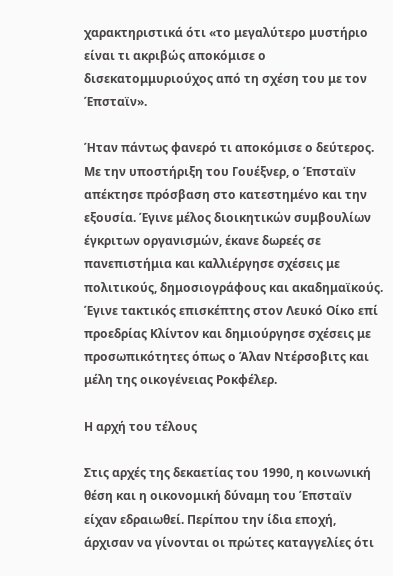χαρακτηριστικά ότι «το μεγαλύτερο μυστήριο είναι τι ακριβώς αποκόμισε ο δισεκατομμυριούχος από τη σχέση του με τον Έπσταϊν».

Ήταν πάντως φανερό τι αποκόμισε ο δεύτερος. Με την υποστήριξη του Γουέξνερ, ο Έπσταϊν απέκτησε πρόσβαση στο κατεστημένο και την εξουσία. Έγινε μέλος διοικητικών συμβουλίων έγκριτων οργανισμών, έκανε δωρεές σε πανεπιστήμια και καλλιέργησε σχέσεις με πολιτικούς, δημοσιογράφους και ακαδημαϊκούς. Έγινε τακτικός επισκέπτης στον Λευκό Οίκο επί προεδρίας Κλίντον και δημιούργησε σχέσεις με προσωπικότητες όπως ο Άλαν Ντέρσοβιτς και μέλη της οικογένειας Ροκφέλερ.

Η αρχή του τέλους

Στις αρχές της δεκαετίας του 1990, η κοινωνική θέση και η οικονομική δύναμη του Έπσταϊν είχαν εδραιωθεί. Περίπου την ίδια εποχή, άρχισαν να γίνονται οι πρώτες καταγγελίες ότι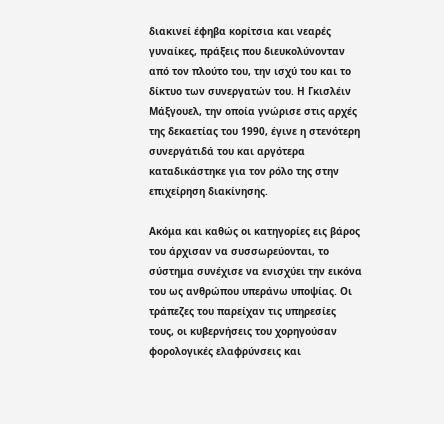διακινεί έφηβα κορίτσια και νεαρές γυναίκες, πράξεις που διευκολύνονταν από τον πλούτο του, την ισχύ του και το δίκτυο των συνεργατών του. Η Γκισλέιν Μάξγουελ, την οποία γνώρισε στις αρχές της δεκαετίας του 1990, έγινε η στενότερη συνεργάτιδά του και αργότερα καταδικάστηκε για τον ρόλο της στην επιχείρηση διακίνησης.

Ακόμα και καθώς οι κατηγορίες εις βάρος του άρχισαν να συσσωρεύονται, το σύστημα συνέχισε να ενισχύει την εικόνα του ως ανθρώπου υπεράνω υποψίας. Οι τράπεζες του παρείχαν τις υπηρεσίες τους, οι κυβερνήσεις του χορηγούσαν φορολογικές ελαφρύνσεις και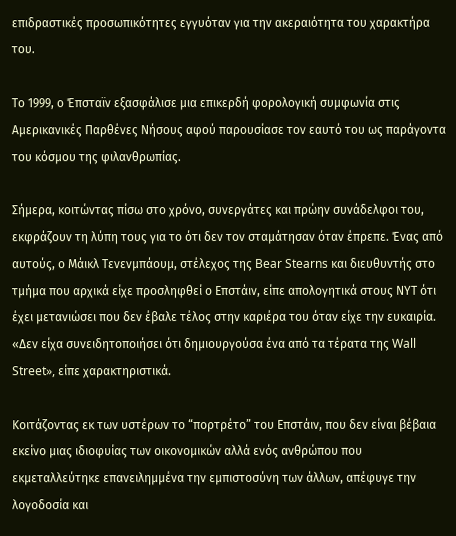επιδραστικές προσωπικότητες εγγυόταν για την ακεραιότητα του χαρακτήρα του.

Το 1999, ο Έπσταϊν εξασφάλισε μια επικερδή φορολογική συμφωνία στις Αμερικανικές Παρθένες Νήσους αφού παρουσίασε τον εαυτό του ως παράγοντα του κόσμου της φιλανθρωπίας.

Σήμερα, κοιτώντας πίσω στο χρόνο, συνεργάτες και πρώην συνάδελφοι του, εκφράζουν τη λύπη τους για το ότι δεν τον σταμάτησαν όταν έπρεπε. Ένας από αυτούς, ο Μάικλ Τενενμπάουμ, στέλεχος της Bear Stearns και διευθυντής στο τμήμα που αρχικά είχε προσληφθεί ο Επστάιν, είπε απολογητικά στους ΝΥΤ ότι έχει μετανιώσει που δεν έβαλε τέλος στην καριέρα του όταν είχε την ευκαιρία. «Δεν είχα συνειδητοποιήσει ότι δημιουργούσα ένα από τα τέρατα της Wall Street», είπε χαρακτηριστικά.

Κοιτάζοντας εκ των υστέρων το “πορτρέτο” του Επστάιν, που δεν είναι βέβαια εκείνο μιας ιδιοφυίας των οικονομικών αλλά ενός ανθρώπου που εκμεταλλεύτηκε επανειλημμένα την εμπιστοσύνη των άλλων, απέφυγε την λογοδοσία και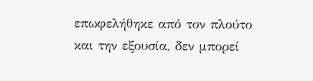επωφελήθηκε από τον πλούτο και την εξουσία, δεν μπορεί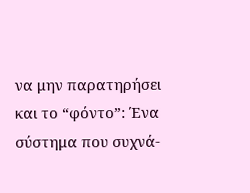να μην παρατηρήσει και το “φόντο”: Ένα σύστημα που συχνά-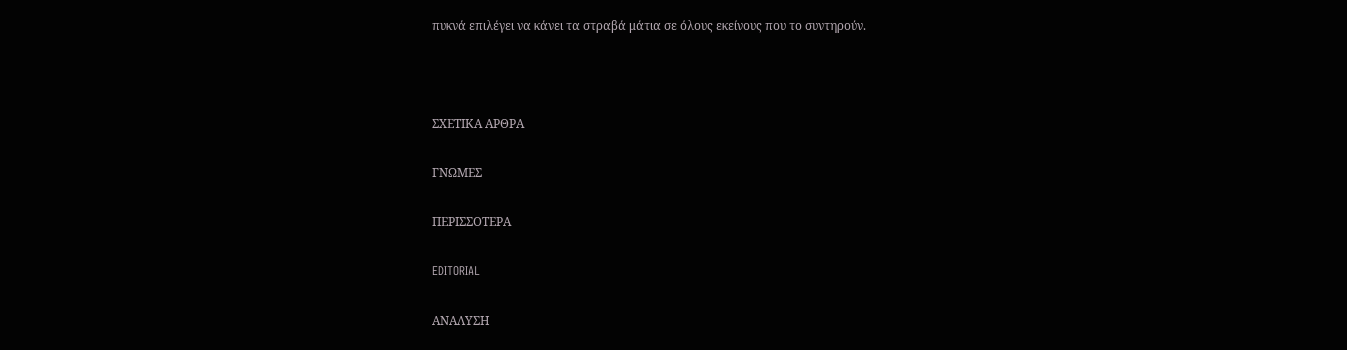πυκνά επιλέγει να κάνει τα στραβά μάτια σε όλους εκείνους που το συντηρούν.



ΣΧΕΤΙΚΑ ΑΡΘΡΑ

ΓΝΩΜΕΣ

ΠΕΡΙΣΣΟΤΕΡΑ

EDITORIAL

ΑΝΑΛΥΣΗ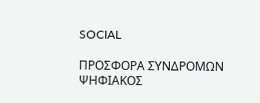SOCIAL

ΠΡΟΣΦΟΡΑ ΣΥΝΔΡΟΜΩΝ ΨΗΦΙΑΚΟΣ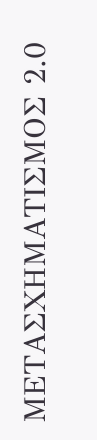ΜΕΤΑΣΧΗΜΑΤΙΣΜΟΣ 2.0